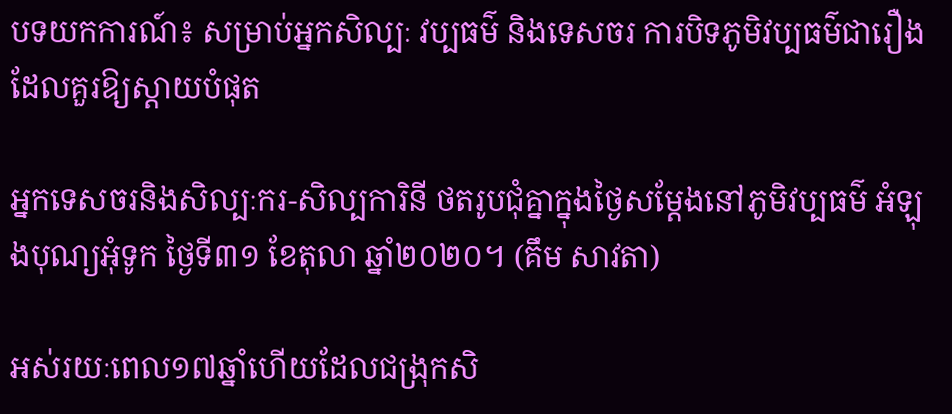បទយកការណ៍៖ សម្រាប់អ្នកសិល្បៈ វប្បធម៌ និងទេសចរ ការបិទភូមិវប្បធម៌ជារឿងដែលគួរឱ្យស្តាយបំផុត

អ្នកទេសចរនិងសិល្បៈករ-សិល្បការិនី ថតរូបជុំគ្នាក្នុងថ្ងៃសម្ដែងនៅភូមិវប្បធម៌ អំឡុងបុណ្យអុំទូក ថ្ងៃទី៣១ ខែតុលា ឆ្នាំ២០២០។ (គឹម សាវតា)

អស់រយៈពេល១៧ឆ្នាំហើយដែលជង្រុកសិ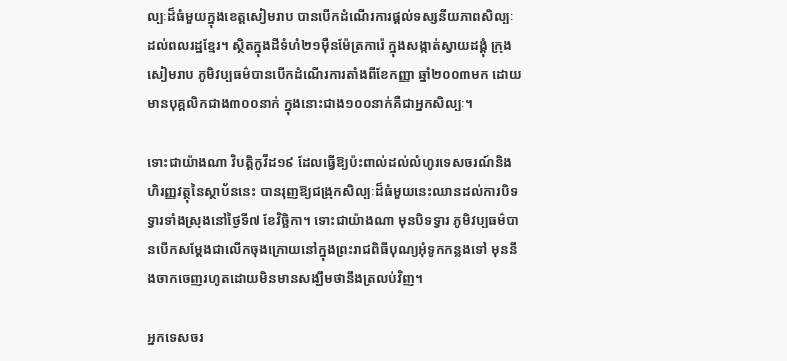ល្បៈដ៏ធំមួយក្នុងខេត្តសៀមរាប បានបើកដំណើរការផ្ដល់ទស្សនីយភាពសិល្បៈដល់ពលរដ្ឋខ្មែរ។ ស្ថិតក្នុងដីទំហំ២១ម៉ឺនម៉ែត្រការ៉េ ក្នុងសង្កាត់ស្វាយដង្គុំ ក្រុងសៀមរាប ភូមិវប្បធម៌បានបើកដំណើរការតាំងពីខែកញ្ញា ឆ្នាំ២០០៣មក ដោយមានបុគ្គលិកជាង៣០០នាក់ ក្នុងនោះជាង១០០នាក់គឺជាអ្នកសិល្បៈ។

ទោះជាយ៉ាងណា វិបត្តិកូវីដ១៩ ដែលធ្វើឱ្យប៉ះពាល់ដល់លំហូរទេសចរណ៍និងហិរញ្ញវត្ថុនៃស្ថាប័ននេះ បានរុញឱ្យជង្រុកសិល្បៈដ៏ធំមួយនេះឈានដល់ការបិទទ្វារទាំងស្រុងនៅថ្ងៃទី៧ ខែវិច្ឆិកា។ ទោះជាយ៉ាងណា មុនបិទទ្វារ ភូមិវប្បធម៌បានបើកសម្ដែងជាលើកចុងក្រោយនៅក្នុងព្រះរាជពិធីបុណ្យអុំទូកកន្លងទៅ មុននឹងចាកចេញរហូតដោយមិនមានសង្ឃឹមថានឹងត្រលប់វិញ។

អ្នកទេសចរ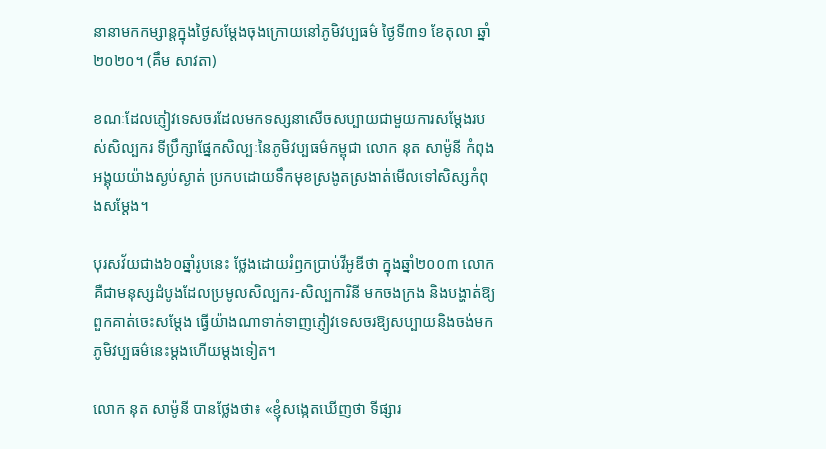នានាមកកម្សាន្តក្នុងថ្ងៃសម្ដែងចុងក្រោយនៅភូមិវប្បធម៌ ថ្ងៃទី៣១ ខែតុលា ឆ្នាំ២០២០។ (គឹម សាវតា)

ខណៈដែលភ្ញៀវទេសចរដែលមកទស្សនាសើចសប្បាយជាមួយការសម្តែងរបស់សិល្បករ ទីប្រឹក្សាផ្នែកសិល្បៈនៃភូមិវប្បធម៌កម្ពុជា លោក នុត សាម៉ូនី កំពុងអង្គុយយ៉ាងស្ងប់ស្ងាត់ ប្រកបដោយទឹកមុខស្រងូតស្រងាត់មើលទៅសិស្សកំពុងសម្ដែង។

បុរសវ័យជាង៦០ឆ្នាំរូបនេះ ថ្លែងដោយរំឭកប្រាប់វីអូឌីថា ក្នុងឆ្នាំ២០០៣ លោកគឺជាមនុស្សដំបូងដែលប្រមូលសិល្បករ-សិល្បការិនី មកចងក្រង និងបង្ហាត់ឱ្យពួកគាត់ចេះសម្ដែង ធ្វើយ៉ាងណាទាក់ទាញភ្ញៀវទេសចរឱ្យសប្បាយនិងចង់មកភូមិវប្បធម៌នេះម្ដងហើយម្ដងទៀត។

លោក នុត សាម៉ូនី បានថ្លែងថា៖ «ខ្ញុំសង្កេតឃើញថា ទីផ្សារ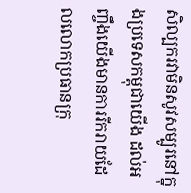សិល្បករវាមិនសូវសម្បូរនៅក្នុងប្រទេសកម្ពុជាយើង ដល់អញ្ចឹងយើងមានការរីករាយដែលលោកប្រធានក្រុ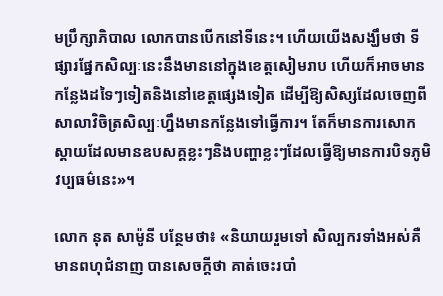មប្រឹក្សាភិបាល លោកបានបើកនៅទីនេះ។ ហើយយើងសង្ឃឹមថា ទីផ្សារផ្នែកសិល្បៈនេះនឹងមាននៅក្នុងខេត្តសៀមរាប ហើយក៏អាចមានកន្លែងដទៃៗទៀតនិងនៅខេត្តផ្សេងទៀត ដើម្បីឱ្យសិស្សដែលចេញពីសាលាវិចិត្រសិល្បៈហ្នឹងមានកន្លែងទៅធ្វើការ។ តែក៏មានការសោកស្តាយដែលមានឧបសគ្គខ្លះៗនិងបញ្ហាខ្លះៗដែលធ្វើឱ្យមានការបិទភូមិវប្បធម៌នេះ»។

លោក នុត សាម៉ូនី បន្ថែមថា៖ «និយាយរួមទៅ សិល្បករទាំងអស់គឺមានពហុជំនាញ បានសេចក្តីថា គាត់ចេះរបាំ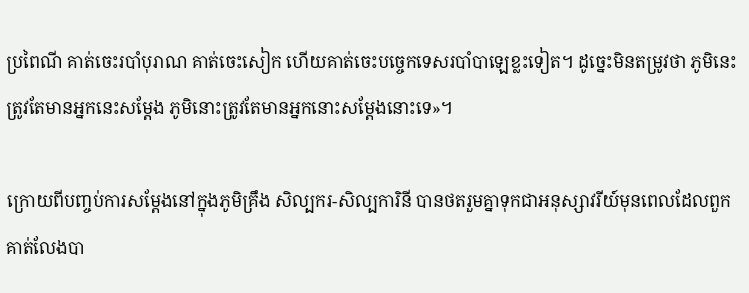ប្រពៃណី គាត់ចេះរបាំបុរាណ គាត់ចេះសៀក ហើយគាត់ចេះបច្ចេកទេសរបាំបាឡេខ្លះទៀត។ ដូច្នេះមិនតម្រូវថា ភូមិនេះត្រូវតែមានអ្នកនេះសម្តែង ភូមិនោះត្រូវតែមានអ្នកនោះសម្តែងនោះទេ»។

ក្រោយពីបញ្ចប់ការសម្តែងនៅក្នុងភូមិគ្រឹង សិល្បករ-សិល្បការិនី បានថតរួមគ្នាទុកជាអនុស្សាវរីយ៍មុនពេលដែលពួកគាត់លែងបា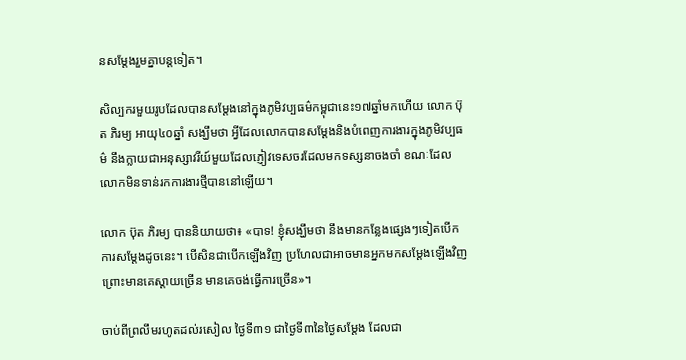នសម្តែងរួមគ្នាបន្តទៀត។

សិល្បករមួយរូបដែលបានសម្តែងនៅក្នុងភូមិវប្បធម៌កម្ពុជានេះ១៧ឆ្នាំមកហើយ លោក ប៊ុត ភិរម្យ អាយុ៤០ឆ្នាំ សង្ឃឹមថា អ្វីដែលលោកបានសម្ដែងនិងបំពេញការងារក្នុងភូមិវប្បធម៌ នឹងក្លាយជាអនុស្សាវរីយ៍មួយដែលភ្ញៀវទេសចរដែលមកទស្សនាចងចាំ ខណៈដែលលោកមិនទាន់រកការងារថ្មីបាននៅឡើយ។

លោក ប៊ុត ភិរម្យ បាននិយាយថា៖ «បាទ! ខ្ញុំសង្ឃឹមថា នឹងមានកន្លែងផ្សេងៗទៀតបើកការសម្តែងដូចនេះ។ បើសិនជាបើកឡើងវិញ ប្រហែលជាអាចមានអ្នកមកសម្ដែងឡើងវិញ ព្រោះមានគេស្ដាយច្រើន មានគេចង់ធ្វើការច្រើន»។

ចាប់ពីព្រលឹមរហូតដល់រសៀល ថ្ងៃទី៣១ ជាថ្ងៃទី៣នៃថ្ងៃសម្ដែង ដែលជា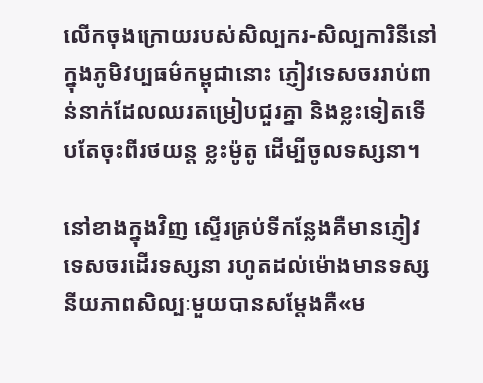លើកចុងក្រោយរបស់សិល្បករ-សិល្បការិនីនៅក្នុងភូមិវប្បធម៌កម្ពុជានោះ ភ្ញៀវទេសចររាប់ពាន់នាក់ដែលឈរតម្រៀបជួរគ្នា និងខ្លះទៀតទើបតែចុះពីរថយន្ត ខ្លះម៉ូតូ ដើម្បីចូលទស្សនា។

នៅខាងក្នុងវិញ ស្ទើរគ្រប់ទីកន្លែងគឺមានភ្ញៀវទេសចរដើរទស្សនា រហូតដល់ម៉ោងមានទស្សនីយភាពសិល្បៈមួយបានសម្ដែងគឺ«ម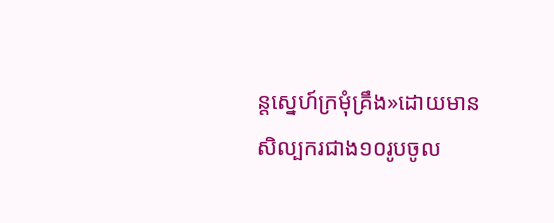ន្តស្នេហ៍ក្រមុំគ្រឹង»ដោយមានសិល្បករជាង១០រូបចូល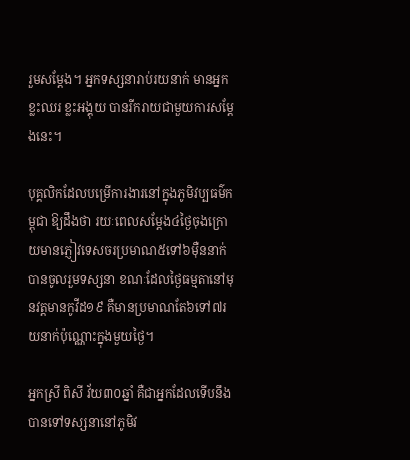រួមសម្ដែង។ អ្នកទស្សនារាប់រយនាក់ មានអ្នកខ្លះឈរ ខ្លះអង្គុយ បានរីករាយជាមួយការសម្ដែងនេះ។

បុគ្គលិកដែលបម្រើការងារនៅក្នុងភូមិវប្បធម៌កម្ពុជា ឱ្យដឹងថា រយៈពេលសម្តែង៤ថ្ងៃចុងក្រោយមានភ្ញៀវទេសចរប្រមាណ៥ទៅ៦ម៉ឺននាក់បានចូលរួមទស្សនា ខណៈដែលថ្ងៃធម្មតានៅមុនវត្តមានកូវីដ១៩ គឺមានប្រមាណតែ៦ទៅ៧រយនាក់ប៉ុណ្ណោះក្នុងមួយថ្ងៃ។

អ្នកស្រី ពិសី វ័យ៣០ឆ្នាំ គឺជាអ្នកដែលទើបនឹងបានទៅទស្សនានៅភូមិវ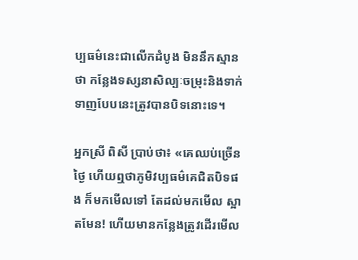ប្បធម៌នេះជាលើកដំបូង មិននឹកស្មានថា កន្លែងទស្សនាសិល្បៈចម្រុះនិងទាក់ទាញបែបនេះត្រូវបានបិទនោះទេ។

អ្នកស្រី ពិសី ប្រាប់ថា៖ «គេឈប់ច្រើនថ្ងៃ ហើយឮថាភូមិវប្បធម៌គេជិតបិទផង ក៏មកមើលទៅ តែដល់មកមើល ស្អាតមែន! ហើយមានកន្លែងត្រូវដើរមើល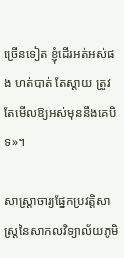ច្រើនទៀត ខ្ញុំដើរអត់អស់ផង ហត់បាត់ តែស្តាយ ត្រូវតែមើលឱ្យអស់មុននឹងគេបិទ»។

សាស្ត្រាចារ្យផ្នែកប្រវត្តិសាស្ត្រនៃសាកលវិទ្យាល័យភូមិ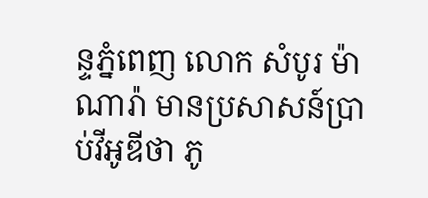ន្ទភ្នំពេញ លោក សំបូរ ម៉ាណារ៉ា មានប្រសាសន៍ប្រាប់វីអូឌីថា ភូ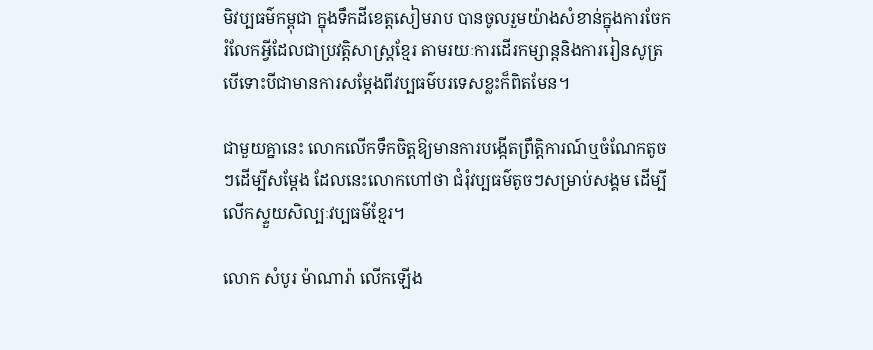មិវប្បធម៌កម្ពុជា ក្នុងទឹកដីខេត្តសៀមរាប បានចូលរួមយ៉ាងសំខាន់ក្នុងការចែករំលែកអ្វីដែលជាប្រវត្តិសាស្ត្រខ្មែរ តាមរយៈការដើរកម្សាន្តនិងការរៀនសូត្រ បើទោះបីជាមានការសម្តែងពីវប្បធម៌បរទេសខ្លះក៏ពិតមែន។

ជាមួយគ្នានេះ លោកលើកទឹកចិត្តឱ្យមានការបង្កើតព្រឹត្តិការណ៍ឬចំណែកតូចៗដើម្បីសម្ដែង ដែលនេះលោកហៅថា ជំរុំវប្បធម៌តូចៗសម្រាប់សង្គម ដើម្បីលើកស្ទួយសិល្បៈវប្បធម៌ខ្មែរ។

លោក សំបូរ ម៉ាណារ៉ា លើកឡើង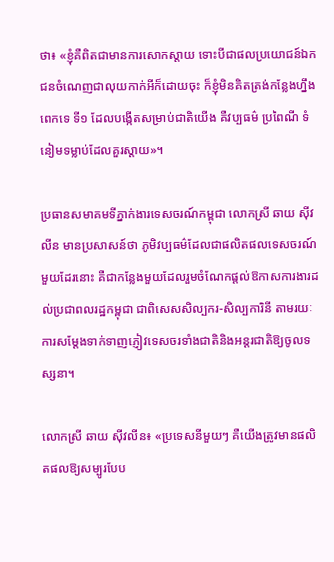ថា៖ «ខ្ញុំគឺពិតជាមានការសោកស្តាយ ទោះបីជាផលប្រយោជន៍ឯកជនចំណេញជាលុយកាក់អីក៏ដោយចុះ ក៏ខ្ញុំមិនគិតត្រង់កន្លែងហ្នឹងពេកទេ ទី១ ដែលបង្កើតសម្រាប់ជាតិយើង គឺវប្បធម៌ ប្រពៃណី ទំនៀមទម្លាប់ដែលគួរស្តាយ»។

ប្រធានសមាគមទីភ្នាក់ងារទេសចរណ៍កម្ពុជា លោកស្រី ឆាយ ស៊ីវលីន មានប្រសាសន៍ថា ភូមិវប្បធម៌ដែលជាផលិតផលទេសចរណ៍មួយដែរនោះ គឺជាកន្លែងមួយដែលរួមចំណែកផ្ដល់ឱកាសការងារដល់ប្រជាពលរដ្ឋកម្ពុជា ជាពិសេសសិល្បករ-សិល្បការិនី តាមរយៈការសម្ដែងទាក់ទាញភ្ញៀវទេសចរទាំងជាតិនិងអន្តរជាតិឱ្យចូលទស្សនា។

លោកស្រី ឆាយ ស៊ីវលីន៖ «ប្រទេសនីមួយៗ គឺយើងត្រូវមានផលិតផលឱ្យសម្បូរបែប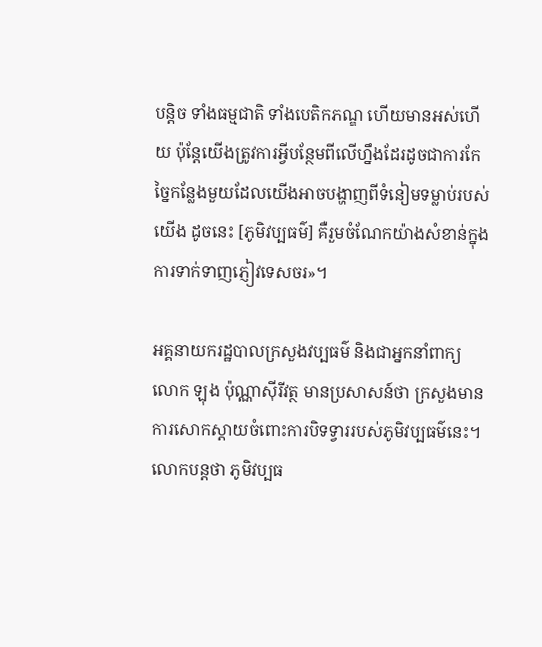បន្តិច ទាំងធម្មជាតិ ទាំងបេតិកភណ្ឌ ហើយមានអស់ហើយ ប៉ុន្តែយើងត្រូវការអ្វីបន្ថែមពីលើហ្នឹងដែរដូចជាការកែច្នៃកន្លែងមួយដែលយើងអាចបង្ហាញពីទំនៀមទម្លាប់របស់យើង ដូចនេះ [ភូមិវប្បធម៌] គឺរួមចំណែកយ៉ាងសំខាន់ក្នុងការទាក់ទាញភ្ញៀវទេសចរ»។

អគ្គនាយករដ្ឋបាលក្រសួងវប្បធម៌ និងជាអ្នកនាំពាក្យ លោក ឡុង ប៉ុណ្ណាស៊ីរីវត្ថ មានប្រសាសន៍ថា ក្រសួងមានការសោកស្ដាយចំពោះការបិទទ្វាររបស់ភូមិវប្បធម៌នេះ។ លោកបន្តថា ភូមិវប្បធ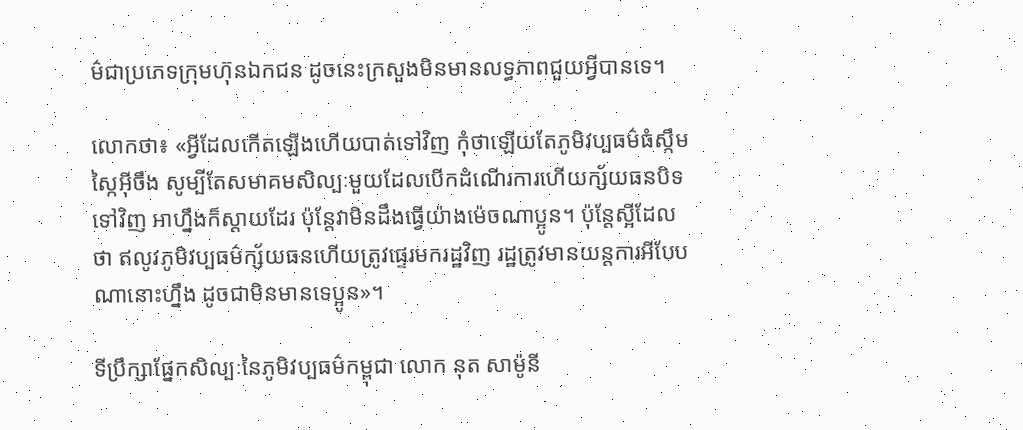ម៌ជាប្រភេទក្រុមហ៊ុនឯកជន ដូចនេះក្រសួងមិនមានលទ្ធភាពជួយឣ្វីបានទេ។

លោកថា៖ «អ្វីដែលកើតឡើងហើយបាត់ទៅវិញ កុំថាឡើយតែភូមិវប្បធម៌ធំស្កឹមស្កៃអ៊ីចឹង សូម្បីតែសមាគមសិល្បៈមួយដែលបើកដំណើរការហើយក្ស័យធនបិទទៅវិញ អាហ្នឹងក៏ស្ដាយដែរ ប៉ុន្ដែវាមិនដឹងធ្វើយ៉ាងម៉េចណាប្អូន។ ប៉ុន្ដែស្អីដែលថា ឥលូវភូមិវប្បធម៌ក្ស័យធនហើយត្រូវផ្ទេរមករដ្ឋវិញ រដ្ឋត្រូវមានយន្តការអីបែបណានោះហ្នឹង ដូចជាមិនមានទេប្អូន»។

ទីប្រឹក្សាផ្នែកសិល្បៈនៃភូមិវប្បធម៌កម្ពុជា លោក នុត សាម៉ូនី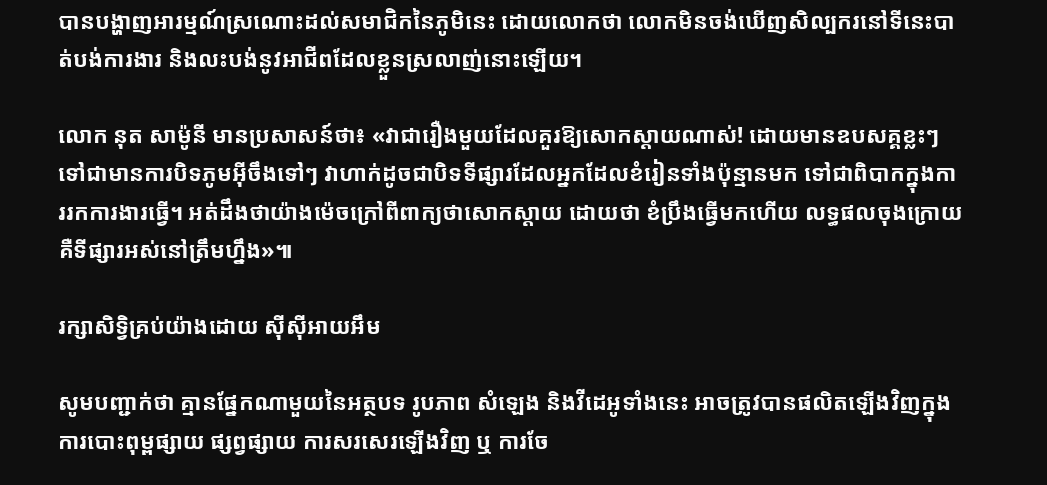បានបង្ហាញអារម្មណ៍ស្រណោះដល់សមាជិកនៃភូមិនេះ ដោយលោកថា លោកមិនចង់ឃើញសិល្បករនៅទីនេះបាត់បង់ការងារ និងលះបង់នូវអាជីពដែលខ្លួនស្រលាញ់នោះឡើយ។

លោក នុត សាម៉ូនី មានប្រសាសន៍ថា៖ «វាជារឿងមួយដែលគួរឱ្យសោកស្ដាយណាស់! ដោយមានឧបសគ្គខ្លះៗ ទៅជាមានការបិទភូមអ៊ីចឹងទៅៗ វាហាក់ដូចជាបិទទីផ្សារដែលអ្នកដែលខំរៀនទាំងប៉ុន្មានមក ទៅជាពិបាកក្នុងការរកការងារធ្វើ។ អត់ដឹងថាយ៉ាងម៉េចក្រៅពីពាក្យថាសោកស្ដាយ ដោយថា ខំប្រឹងធ្វើមកហើយ លទ្ធផលចុងក្រោយគឺទីផ្សារអស់នៅត្រឹមហ្នឹង»៕

រក្សាសិទ្វិគ្រប់យ៉ាងដោយ ស៊ីស៊ីអាយអឹម

សូមបញ្ជាក់ថា គ្មានផ្នែកណាមួយនៃអត្ថបទ រូបភាព សំឡេង និងវីដេអូទាំងនេះ អាចត្រូវបានផលិតឡើងវិញក្នុងការបោះពុម្ពផ្សាយ ផ្សព្វផ្សាយ ការសរសេរឡើងវិញ ឬ ការចែ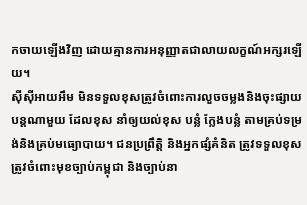កចាយឡើងវិញ ដោយគ្មានការអនុញ្ញាតជាលាយលក្ខណ៍អក្សរឡើយ។
ស៊ីស៊ីអាយអឹម មិនទទួលខុសត្រូវចំពោះការលួចចម្លងនិងចុះផ្សាយបន្តណាមួយ ដែលខុស នាំឲ្យយល់ខុស បន្លំ ក្លែងបន្លំ តាមគ្រប់ទម្រង់និងគ្រប់មធ្យោបាយ។ ជនប្រព្រឹត្តិ និងអ្នកផ្សំគំនិត ត្រូវទទួលខុសត្រូវចំពោះមុខច្បាប់កម្ពុជា និងច្បាប់នា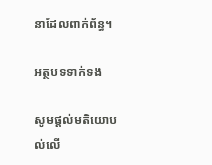នាដែលពាក់ព័ន្ធ។

អត្ថបទទាក់ទង

សូមផ្ដល់មតិយោបល់លើ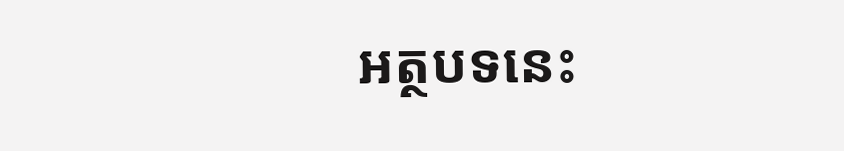អត្ថបទនេះ